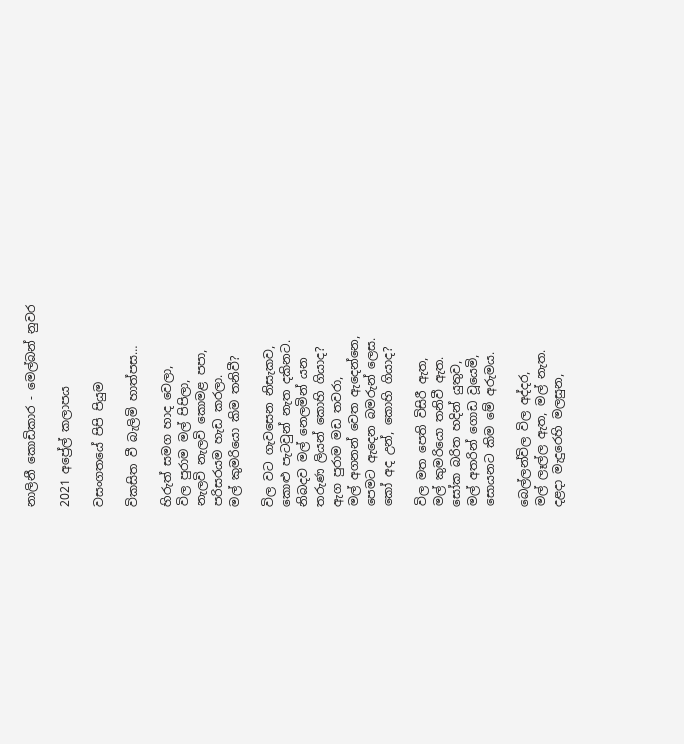නාලිනී කොඩිකාර - මෙල්බන් නුවර

2021 අප්‍රේල් කලාපය

වසංගතයේ පිපි පියුම

විකසිත වී බැලිමි හාත්පස…

හිරුත් සමග හාද වෙලා,
විල පුරාම මල් පිපිලා,
නැලවි නැලවි කොමළ පපා,
පරිසරයම හැඩ කරලා.
මල් කුමරියො කිම තනිවී?

විල වට ගැවසෙන නිසැකව,
කොළු පැටවුන් නැත දකිනට.
නිබදව මල් නෙලමින් යන
තරුණ ලියන් කොහි ගියාද?
ඇග පුරාම මඩ තවරා,
මල් අගනන් වෙත ඇදෙන්නෙ,
පෙමට ඇදෙන බමරුන් ලෙස.
කෝ අද උන්, කොහි ගියාද?

විල මත පෙති විසිරී ඇත,
මල් කුමරියො තනිවී ඇත.
සෝක බරිත හදින් යුතුව,
මල් අතරින් ගොඩ වූයෙමි,
සොයනට කිම මේ අරුමය.

බෙල්ලන්විල විල අද්දර,
මල් ලෑල්ල ඇත, මල් නැත.
දළදා මැදුරෙහි මලසුන,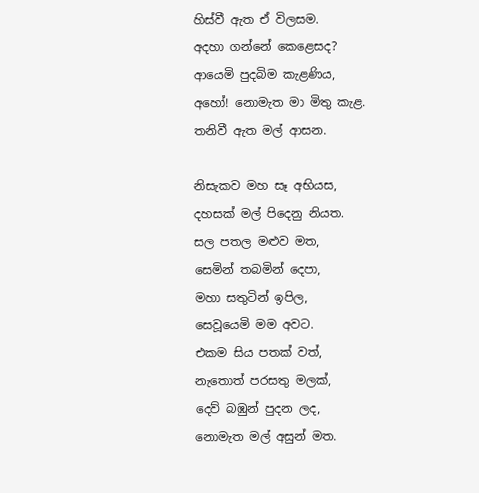හිස්වී ඇත ඒ විලසම.
අදහා ගන්නේ කෙළෙසද?
ආයෙමි පුදබිම කැළණිය,
අහෝ! නොමැත මා මිතු කැළ.
තනිවී ඇත මල් ආසන.

නිසැකව මහ සෑ අභියස,
දහසක් මල් පිදෙනු නියත.
සල පතල මළුව මත,
සෙමින් තබමින් දෙපා,
මහා සතුටින් ඉපිල,
සෙවූයෙමි මම අවට.
එකම සිය පතක් වත්,
නැතොත් පරසතු මලක්,
දෙව් බඹුන් පුදන ලද,
නොමැත මල් අසුන් මත.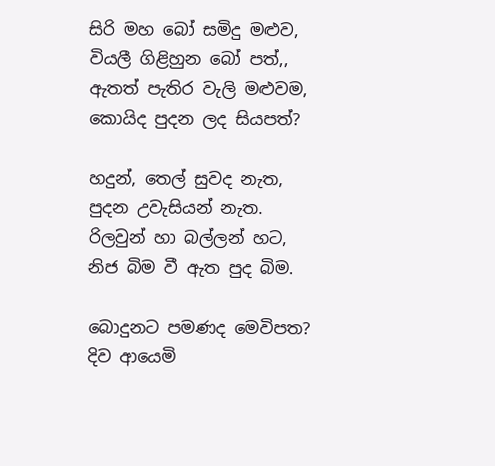සිරි මහ බෝ සමිදු මළුව,
වියලී ගිළිහුන බෝ පත්,,
ඇතත් පැතිර වැලි මළුවම,
කොයිද පුදන ලද සියපත්?

හදුන්, තෙල් සුවද නැත,
පුදන උවැසියන් නැත.
රිලවුන් හා බල්ලන් හට,
නිජ බිම වී ඇත පුද බිම.

බොදුනට පමණද මෙවිපත?
දිව ආයෙමි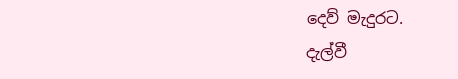දෙව් මැදුරට.
දැල්වී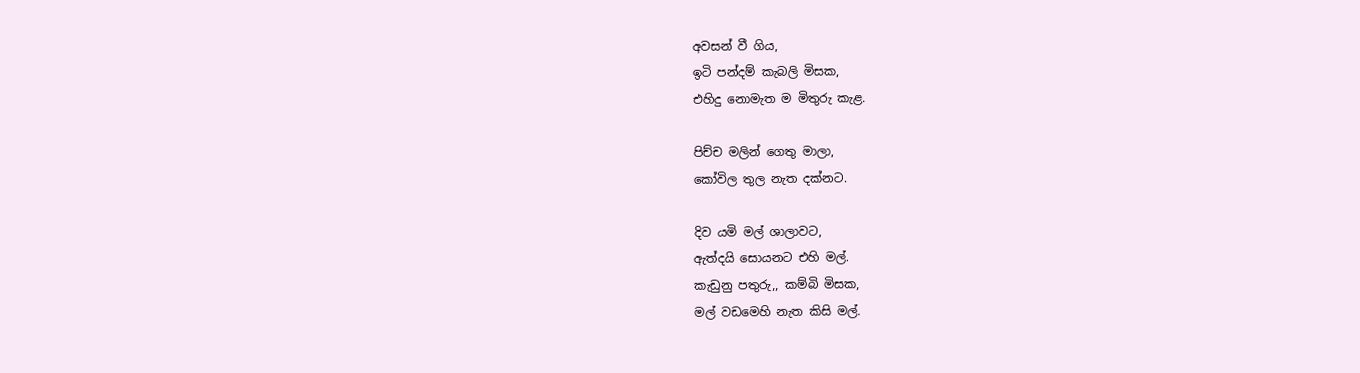අවසන් වී ගිය,
ඉටි පන්දම් කැබලි මිසක,
එහිදු නොමැත ම මිතුරු කැළ.

පිච්ච මලින් ගෙතු මාලා,
කෝවිල තුල නැත දක්නට.

දිව යමි මල් ශාලාවට,
ඇත්දයි සොයනට එහි මල්.
කැඩුනු පතුරු,, කම්බි මිසක,
මල් වඩමෙහි නැත කිසි මල්.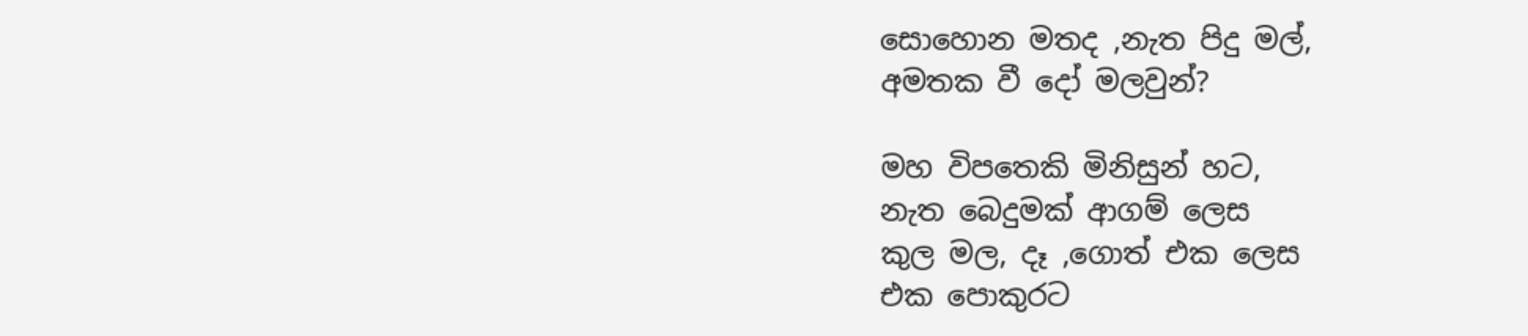සොහොන මතද ,නැත පිදු මල්,
අමතක වී දෝ මලවුන්?

මහ විපතෙකි මිනිසුන් හට,
නැත බෙදුමක් ආගම් ලෙස
කුල මල, දෑ ,ගොත් එක ලෙස
එක පොකුරට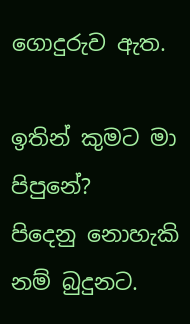ගොදුරුව ඇත.

ඉතින් කුමට මා පිපුනේ?
පිදෙනු නොහැකි නම් බුදුනට.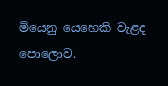මියෙනු යෙහෙකි වැළද පොලොව.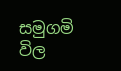සමුගමි විල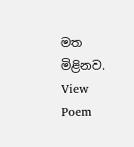මත මිළිනව.
View Poem